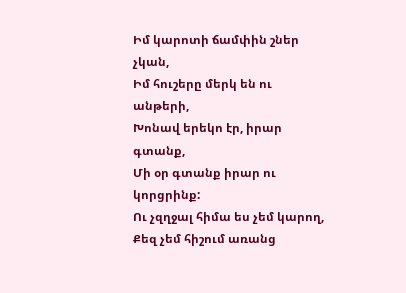Իմ կարոտի ճամփին շներ չկան,
Իմ հուշերը մերկ են ու անթերի,
Խոնավ երեկո էր, իրար գտանք,
Մի օր գտանք իրար ու կորցրինք:
Ու չզղջալ հիմա ես չեմ կարող,
Քեզ չեմ հիշում առանց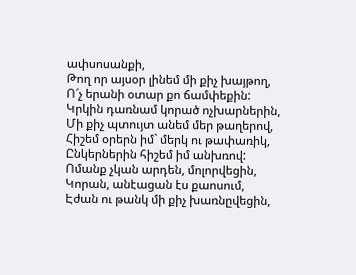ափսոսանքի,
Թող որ այսօր լինեմ մի քիչ խայթող,
Ո՜չ երանի օտար քո ճամփեքին:
Կրկին դառնամ կորած ոչխարներին,
Մի քիչ պտույտ անեմ մեր թաղերով,
Հիշեմ օրերն իմ` մերկ ու թափառիկ,
Ընկերներին հիշեմ իմ անխռով:
Ոմանք չկան արդեն, մոլորվեցին,
Կորան, անէացան էս քաոսում,
Էժան ու թանկ մի քիչ խառնըվեցին,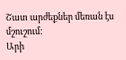Շատ արժեքներ մեռան էս մշուշում:
Արի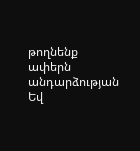թողնենք ափերն անդարձության
Եվ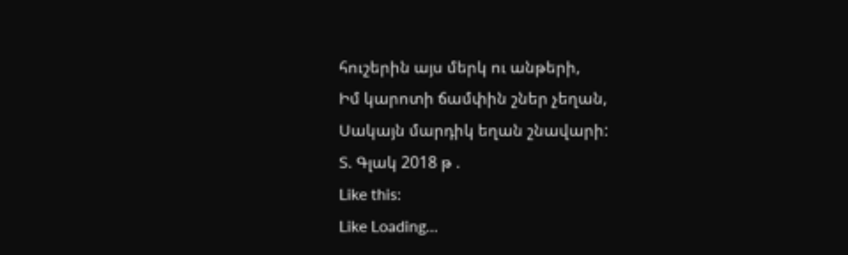հուշերին այս մերկ ու անթերի,
Իմ կարոտի ճամփին շներ չեղան,
Սակայն մարդիկ եղան շնավարի:
Տ. Գլակ 2018 թ .
Like this:
Like Loading...